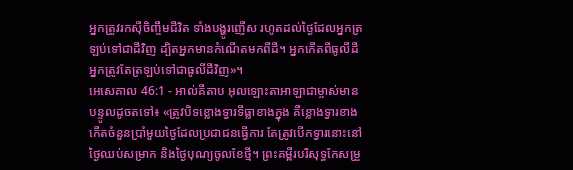អ្នកត្រូវរកស៊ីចិញ្ចឹមជីវិត ទាំងបង្ហូរញើស រហូតដល់ថ្ងៃដែលអ្នកត្រឡប់ទៅជាដីវិញ ដ្បិតអ្នកមានកំណើតមកពីដី។ អ្នកកើតពីធូលីដី អ្នកត្រូវតែត្រឡប់ទៅជាធូលីដីវិញ»។
អេសេគាល 46:1 - អាល់គីតាប អុលឡោះតាអាឡាជាម្ចាស់មានបន្ទូលដូចតទៅ៖ «ត្រូវបិទខ្លោងទ្វារទីធ្លាខាងក្នុង គឺខ្លោងទ្វារខាងកើតចំនួនប្រាំមួយថ្ងៃដែលប្រជាជនធ្វើការ តែត្រូវបើកទ្វារនោះនៅថ្ងៃឈប់សម្រាក និងថ្ងៃបុណ្យចូលខែថ្មី។ ព្រះគម្ពីរបរិសុទ្ធកែសម្រួ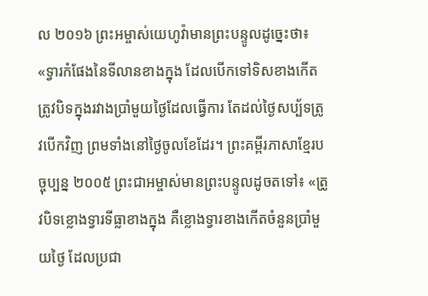ល ២០១៦ ព្រះអម្ចាស់យេហូវ៉ាមានព្រះបន្ទូលដូច្នេះថា៖ «ទ្វារកំផែងនៃទីលានខាងក្នុង ដែលបើកទៅទិសខាងកើត ត្រូវបិទក្នុងរវាងប្រាំមួយថ្ងៃដែលធ្វើការ តែដល់ថ្ងៃសប្ប័ទត្រូវបើកវិញ ព្រមទាំងនៅថ្ងៃចូលខែដែរ។ ព្រះគម្ពីរភាសាខ្មែរបច្ចុប្បន្ន ២០០៥ ព្រះជាអម្ចាស់មានព្រះបន្ទូលដូចតទៅ៖ «ត្រូវបិទខ្លោងទ្វារទីធ្លាខាងក្នុង គឺខ្លោងទ្វារខាងកើតចំនួនប្រាំមួយថ្ងៃ ដែលប្រជា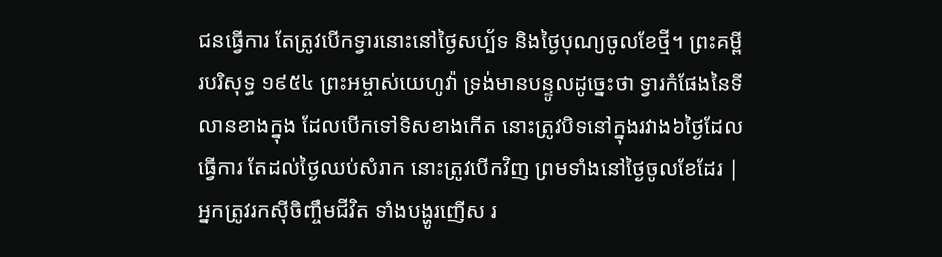ជនធ្វើការ តែត្រូវបើកទ្វារនោះនៅថ្ងៃសប្ប័ទ និងថ្ងៃបុណ្យចូលខែថ្មី។ ព្រះគម្ពីរបរិសុទ្ធ ១៩៥៤ ព្រះអម្ចាស់យេហូវ៉ា ទ្រង់មានបន្ទូលដូច្នេះថា ទ្វារកំផែងនៃទីលានខាងក្នុង ដែលបើកទៅទិសខាងកើត នោះត្រូវបិទនៅក្នុងរវាង៦ថ្ងៃដែលធ្វើការ តែដល់ថ្ងៃឈប់សំរាក នោះត្រូវបើកវិញ ព្រមទាំងនៅថ្ងៃចូលខែដែរ |
អ្នកត្រូវរកស៊ីចិញ្ចឹមជីវិត ទាំងបង្ហូរញើស រ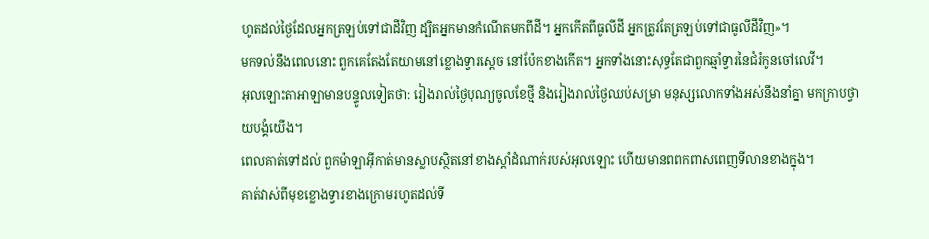ហូតដល់ថ្ងៃដែលអ្នកត្រឡប់ទៅជាដីវិញ ដ្បិតអ្នកមានកំណើតមកពីដី។ អ្នកកើតពីធូលីដី អ្នកត្រូវតែត្រឡប់ទៅជាធូលីដីវិញ»។
មកទល់នឹងពេលនោះ ពួកគេតែងតែយាមនៅខ្លោងទ្វារស្តេច នៅប៉ែកខាងកើត។ អ្នកទាំងនោះសុទ្ធតែជាពួកឆ្មាំទ្វារនៃជំរំកូនចៅលេវី។
អុលឡោះតាអាឡាមានបន្ទូលទៀតថា: រៀងរាល់ថ្ងៃបុណ្យចូលខែថ្មី និងរៀងរាល់ថ្ងៃឈប់សម្រា មនុស្សលោកទាំងអស់នឹងនាំគ្នា មកក្រាបថ្វាយបង្គំយើង។
ពេលគាត់ទៅដល់ ពួកម៉ាឡាអ៊ីកាត់មានស្លាបស្ថិតនៅខាងស្តាំដំណាក់របស់អុលឡោះ ហើយមានពពកពាសពេញទីលានខាងក្នុង។
គាត់វាស់ពីមុខខ្លោងទ្វារខាងក្រោមរហូតដល់ទី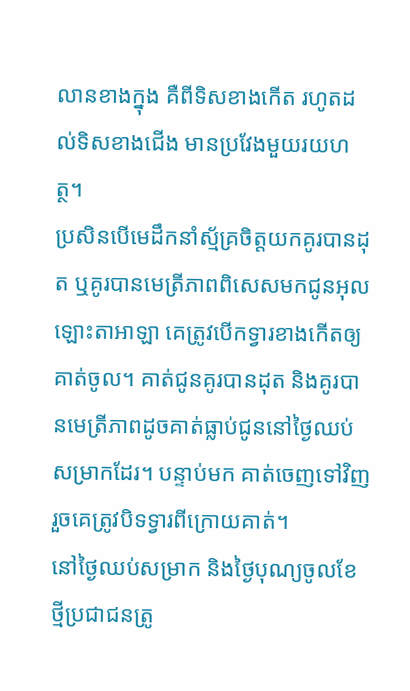លានខាងក្នុង គឺពីទិសខាងកើត រហូតដល់ទិសខាងជើង មានប្រវែងមួយរយហត្ថ។
ប្រសិនបើមេដឹកនាំស្ម័គ្រចិត្តយកគូរបានដុត ឬគូរបានមេត្រីភាពពិសេសមកជូនអុលឡោះតាអាឡា គេត្រូវបើកទ្វារខាងកើតឲ្យគាត់ចូល។ គាត់ជូនគូរបានដុត និងគូរបានមេត្រីភាពដូចគាត់ធ្លាប់ជូននៅថ្ងៃឈប់សម្រាកដែរ។ បន្ទាប់មក គាត់ចេញទៅវិញ រួចគេត្រូវបិទទ្វារពីក្រោយគាត់។
នៅថ្ងៃឈប់សម្រាក និងថ្ងៃបុណ្យចូលខែថ្មីប្រជាជនត្រូ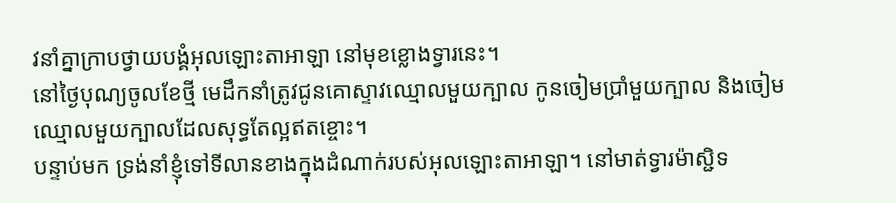វនាំគ្នាក្រាបថ្វាយបង្គំអុលឡោះតាអាឡា នៅមុខខ្លោងទ្វារនេះ។
នៅថ្ងៃបុណ្យចូលខែថ្មី មេដឹកនាំត្រូវជូនគោស្ទាវឈ្មោលមួយក្បាល កូនចៀមប្រាំមួយក្បាល និងចៀមឈ្មោលមួយក្បាលដែលសុទ្ធតែល្អឥតខ្ចោះ។
បន្ទាប់មក ទ្រង់នាំខ្ញុំទៅទីលានខាងក្នុងដំណាក់របស់អុលឡោះតាអាឡា។ នៅមាត់ទ្វារម៉ាស្ជិទ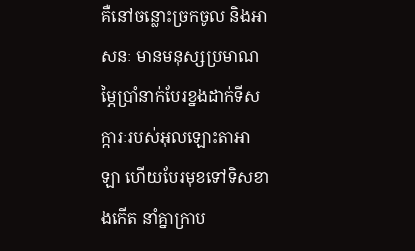គឺនៅចន្លោះច្រកចូល និងអាសនៈ មានមនុស្សប្រមាណម្ភៃប្រាំនាក់បែរខ្នងដាក់ទីសក្ការៈរបស់អុលឡោះតាអាឡា ហើយបែរមុខទៅទិសខាងកើត នាំគ្នាក្រាប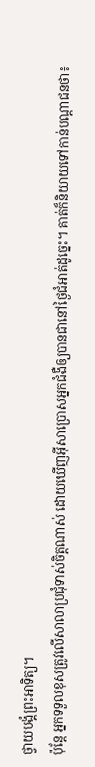ថ្វាយបង្គំព្រះអាទិត្យ។
ប៉ុន្តែ អ្នកទទួលខុសត្រូវលើសាលាប្រជុំទាស់ចិត្ដណាស់ ដោយឃើញអ៊ីសាប្រោសអ្នកជំងឺឲ្យបានជានៅថ្ងៃជំអាត់ដូច្នេះ។ គាត់ក៏និយាយទៅកាន់បណ្ដាជនថា៖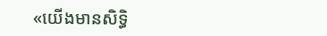«យើងមានសិទ្ធិ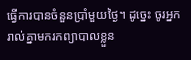ធ្វើការបានចំនួនប្រាំមួយថ្ងៃ។ ដូច្នេះ ចូរអ្នករាល់គ្នាមករកព្យាបាលខ្លួន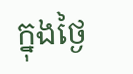ក្នុងថ្ងៃ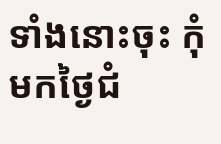ទាំងនោះចុះ កុំមកថ្ងៃជំ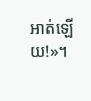អាត់ឡើយ!»។